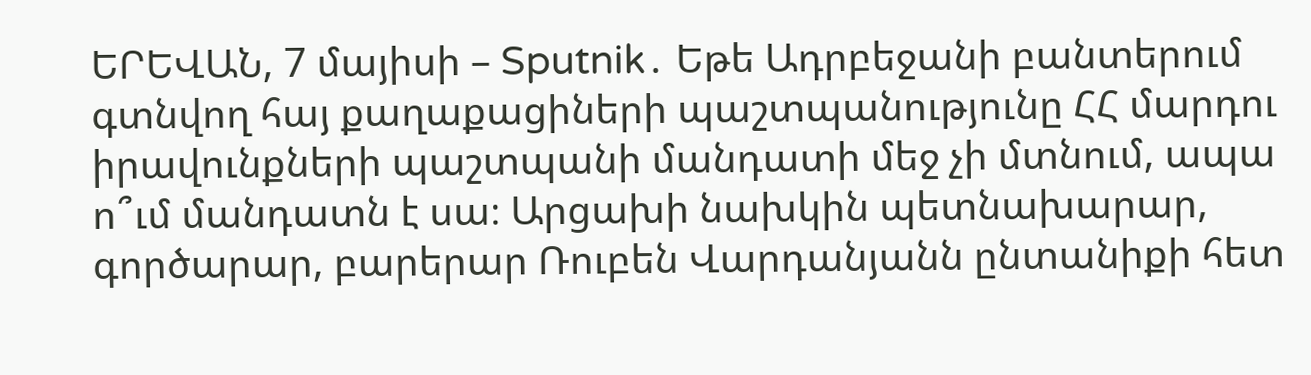ԵՐԵՎԱՆ, 7 մայիսի – Sputnik․ Եթե Ադրբեջանի բանտերում գտնվող հայ քաղաքացիների պաշտպանությունը ՀՀ մարդու իրավունքների պաշտպանի մանդատի մեջ չի մտնում, ապա ո՞ւմ մանդատն է սա։ Արցախի նախկին պետնախարար, գործարար, բարերար Ռուբեն Վարդանյանն ընտանիքի հետ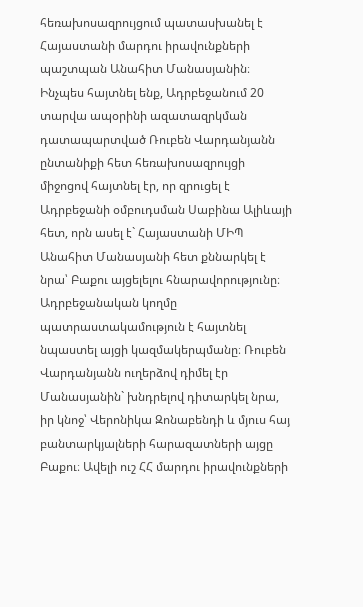հեռախոսազրույցում պատասխանել է Հայաստանի մարդու իրավունքների պաշտպան Անահիտ Մանասյանին։
Ինչպես հայտնել ենք, Ադրբեջանում 20 տարվա ապօրինի ազատազրկման դատապարտված Ռուբեն Վարդանյանն ընտանիքի հետ հեռախոսազրույցի միջոցով հայտնել էր, որ զրուցել է Ադրբեջանի օմբուդսման Սաբինա Ալիևայի հետ, որն ասել է` Հայաստանի ՄԻՊ Անահիտ Մանասյանի հետ քննարկել է նրա՝ Բաքու այցելելու հնարավորությունը։ Ադրբեջանական կողմը պատրաստակամություն է հայտնել նպաստել այցի կազմակերպմանը։ Ռուբեն Վարդանյանն ուղերձով դիմել էր Մանասյանին` խնդրելով դիտարկել նրա, իր կնոջ՝ Վերոնիկա Զոնաբենդի և մյուս հայ բանտարկյալների հարազատների այցը Բաքու։ Ավելի ուշ ՀՀ մարդու իրավունքների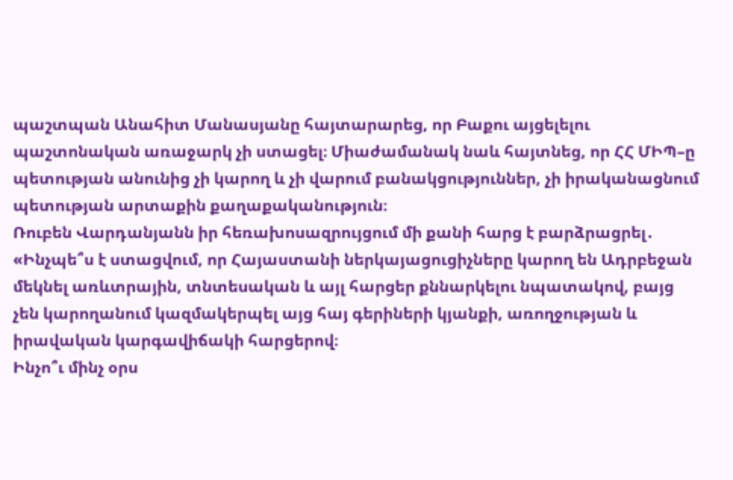պաշտպան Անահիտ Մանասյանը հայտարարեց, որ Բաքու այցելելու պաշտոնական առաջարկ չի ստացել։ Միաժամանակ նաև հայտնեց, որ ՀՀ ՄԻՊ–ը պետության անունից չի կարող և չի վարում բանակցություններ, չի իրականացնում պետության արտաքին քաղաքականություն։
Ռուբեն Վարդանյանն իր հեռախոսազրույցում մի քանի հարց է բարձրացրել․
«Ինչպե՞ս է ստացվում, որ Հայաստանի ներկայացուցիչները կարող են Ադրբեջան մեկնել առևտրային, տնտեսական և այլ հարցեր քննարկելու նպատակով, բայց չեն կարողանում կազմակերպել այց հայ գերիների կյանքի, առողջության և իրավական կարգավիճակի հարցերով։
Ինչո՞ւ մինչ օրս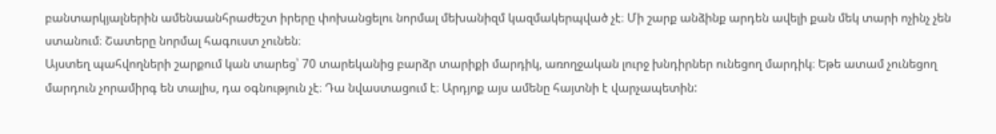բանտարկյալներին ամենաանհրաժեշտ իրերը փոխանցելու նորմալ մեխանիզմ կազմակերպված չէ։ Մի շարք անձինք արդեն ավելի քան մեկ տարի ոչինչ չեն ստանում։ Շատերը նորմալ հագուստ չունեն։
Այստեղ պահվողների շարքում կան տարեց՝ 70 տարեկանից բարձր տարիքի մարդիկ, առողջական լուրջ խնդիրներ ունեցող մարդիկ։ Եթե ատամ չունեցող մարդուն չորամիրգ են տալիս, դա օգնություն չէ։ Դա նվաստացում է։ Արդյոք այս ամենը հայտնի է վարչապետին: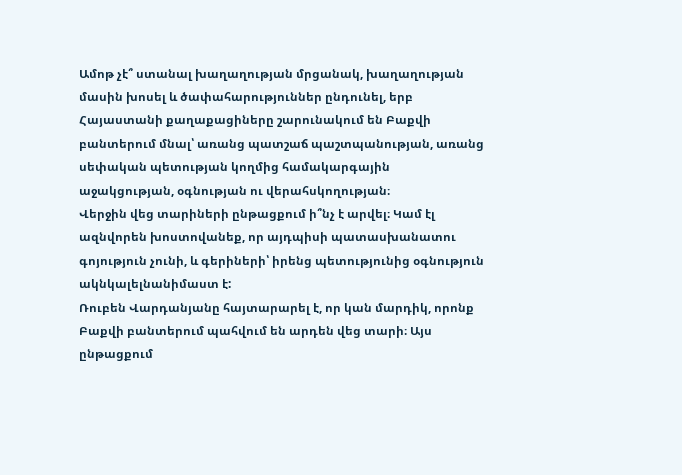Ամոթ չէ՞ ստանալ խաղաղության մրցանակ, խաղաղության մասին խոսել և ծափահարություններ ընդունել, երբ Հայաստանի քաղաքացիները շարունակում են Բաքվի բանտերում մնալ՝ առանց պատշաճ պաշտպանության, առանց սեփական պետության կողմից համակարգային աջակցության, օգնության ու վերահսկողության։
Վերջին վեց տարիների ընթացքում ի՞նչ է արվել։ Կամ էլ ազնվորեն խոստովանեք, որ այդպիսի պատասխանատու գոյություն չունի, և գերիների՝ իրենց պետությունից օգնություն ակնկալելնանիմաստ է:
Ռուբեն Վարդանյանը հայտարարել է, որ կան մարդիկ, որոնք Բաքվի բանտերում պահվում են արդեն վեց տարի։ Այս ընթացքում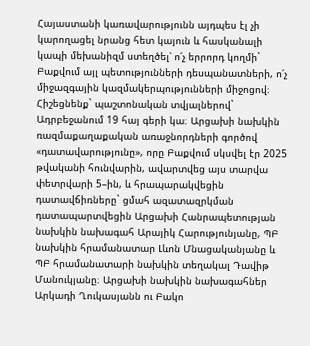Հայաստանի կառավարությունն այդպես էլ չի կարողացել նրանց հետ կայուն և հասկանալի կապի մեխանիզմ ստեղծել՝ ո՛չ երրորդ կողմի` Բաքվում այլ պետությունների դեսպանատների, ո՛չ միջազգային կազմակերպությունների միջոցով։
Հիշեցնենք` պաշտոնական տվյալներով` Ադրբեջանում 19 հայ գերի կա։ Արցախի նախկին ռազմաքաղաքական առաջնորդների գործով «դատավարությունը», որը Բաքվում սկսվել էր 2025 թվականի հունվարին, ավարտվեց այս տարվա փետրվարի 5–ին, և հրապարակվեցին դատավճիռները` ցմահ ազատազրկման դատապարտվեցին Արցախի Հանրապետության նախկին նախագահ Արայիկ Հարությունյանը, ՊԲ նախկին հրամանատար Լևոն Մնացականյանը և ՊԲ հրամանատարի նախկին տեղակալ Դավիթ Մանուկյանը։ Արցախի նախկին նախագահներ Արկադի Ղուկասյանն ու Բակո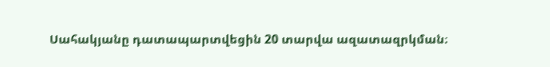Սահակյանը դատապարտվեցին 20 տարվա ազատազրկման։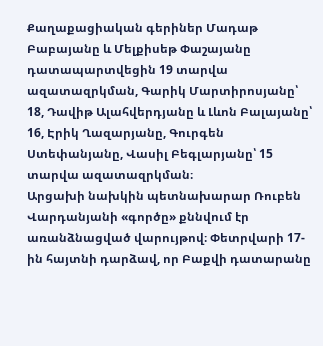Քաղաքացիական գերիներ Մադաթ Բաբայանը և Մելքիսեթ Փաշայանը դատապարտվեցին 19 տարվա ազատազրկման, Գարիկ Մարտիրոսյանը՝ 18, Դավիթ Ալահվերդյանը և Լևոն Բալայանը՝ 16, Էրիկ Ղազարյանը, Գուրգեն Ստեփանյանը, Վասիլ Բեգլարյանը՝ 15 տարվա ազատազրկման։
Արցախի նախկին պետնախարար Ռուբեն Վարդանյանի «գործը» քննվում էր առանձնացված վարույթով։ Փետրվարի 17-ին հայտնի դարձավ, որ Բաքվի դատարանը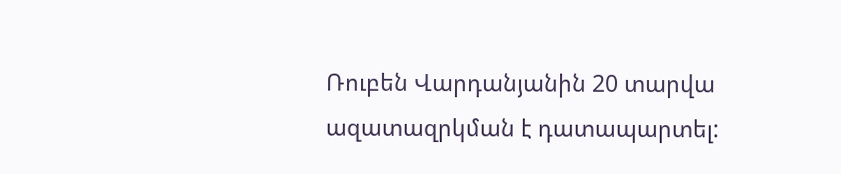Ռուբեն Վարդանյանին 20 տարվա ազատազրկման է դատապարտել: